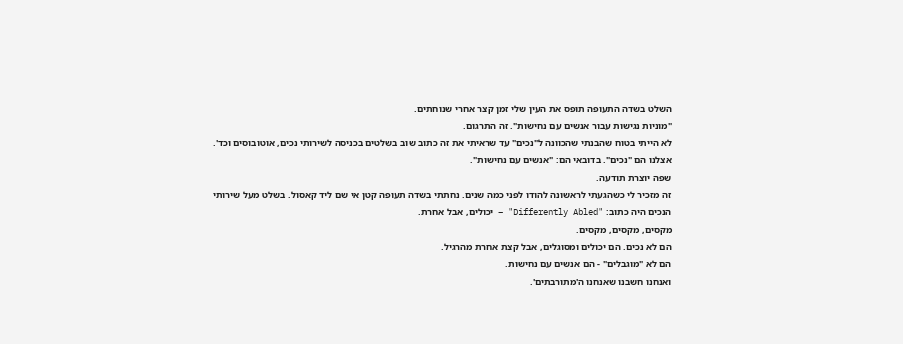השלט בשדה התעופה תופס את העין שלי זמן קצר אחרי שנוחתים.
"מוניות נגישות עבור אנשים עם נחישות". זה התרגום.
לא הייתי בטוח שהבנתי שהכוונה ל"נכים" עד שראיתי את זה כתוב שוב בשלטים בכניסה לשירותי נכים, אוטובוסים וכד'.
אצלנו הם "נכים". בדובאי הם: "אנשים עם נחישות".
שפה יוצרת תודעה.
זה מזכיר לי כשהגעתי לראשונה להודו לפני כמה שנים. נחתתי בשדה תעופה קטן אי שם ליד קאסול. בשלט מעל שירותי הנכים היה כתוב: "Differently Abled" – יכולים, אבל אחרת.
מקסים, מקסים, מקסים.
הם לא נכים. הם יכולים ומסוגלים, אבל קצת אחרת מהרגיל.
הם לא "מוגבלים" - הם אנשים עם נחישות.
ואנחנו חשבנו שאנחנו ה'מתורבתים'.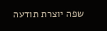שפה יוצרת תודעה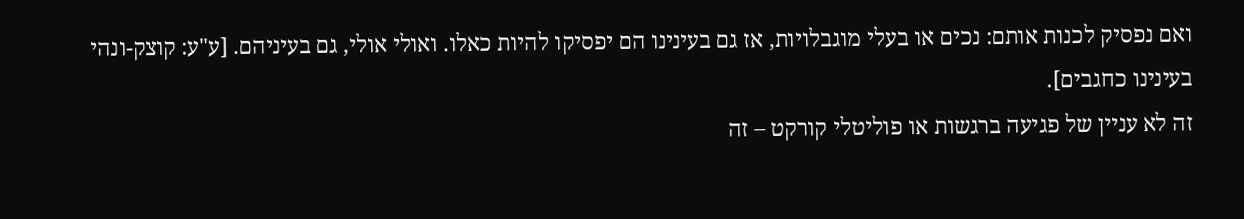ואם נפסיק לכנות אותם: נכים או בעלי מוגבלויות, אז גם בעינינו הם יפסיקו להיות כאלו. ואולי אולי, גם בעיניהם. [ע"ע: קוצק-ונהי בעינינו כחגבים].
זה לא עניין של פגיעה ברגשות או פוליטלי קורקט – זה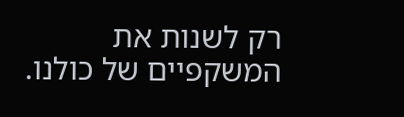רק לשנות את המשקפיים של כולנו.